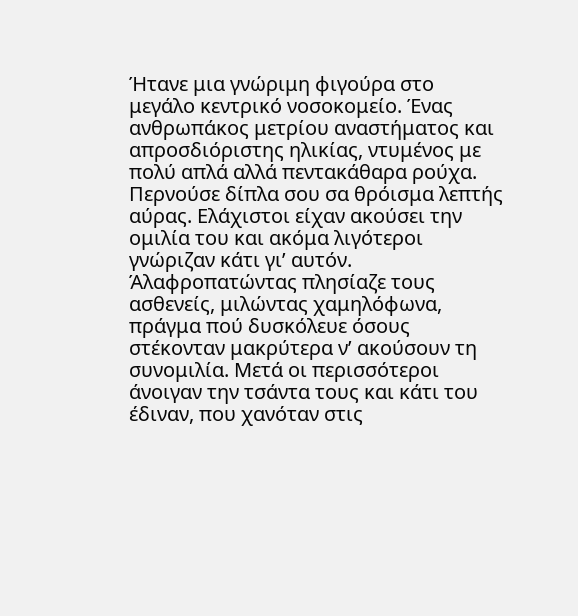Ήτανε μια γνώριμη φιγούρα στο μεγάλο κεντρικό νοσοκομείο. Ένας ανθρωπάκος μετρίου αναστήματος και απροσδιόριστης ηλικίας, ντυμένος με πολύ απλά αλλά πεντακάθαρα ρούχα. Περνούσε δίπλα σου σα θρόισμα λεπτής αύρας. Ελάχιστοι είχαν ακούσει την ομιλία του και ακόμα λιγότεροι γνώριζαν κάτι γι’ αυτόν.
Άλαφροπατώντας πλησίαζε τους ασθενείς, μιλώντας χαμηλόφωνα, πράγμα πού δυσκόλευε όσους στέκονταν μακρύτερα ν’ ακούσουν τη συνομιλία. Μετά οι περισσότεροι άνοιγαν την τσάντα τους και κάτι του έδιναν, που χανόταν στις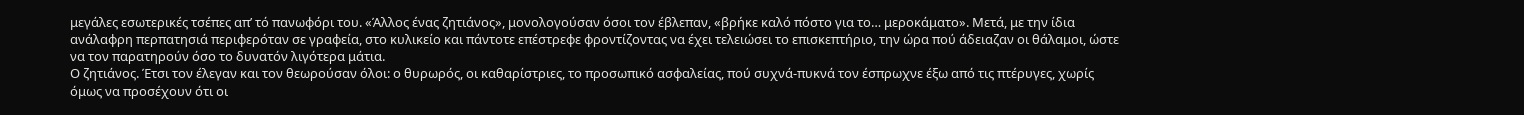μεγάλες εσωτερικές τσέπες απ’ τό πανωφόρι του. «Άλλος ένας ζητιάνος», μονολογούσαν όσοι τον έβλεπαν, «βρήκε καλό πόστο για το… μεροκάματο». Μετά, με την ίδια ανάλαφρη περπατησιά περιφερόταν σε γραφεία, στο κυλικείο και πάντοτε επέστρεφε φροντίζοντας να έχει τελειώσει το επισκεπτήριο, την ώρα πού άδειαζαν οι θάλαμοι, ώστε να τον παρατηρούν όσο το δυνατόν λιγότερα μάτια.
Ο ζητιάνος. Έτσι τον έλεγαν και τον θεωρούσαν όλοι: ο θυρωρός, οι καθαρίστριες, το προσωπικό ασφαλείας, πού συχνά-πυκνά τον έσπρωχνε έξω από τις πτέρυγες, χωρίς όμως να προσέχουν ότι οι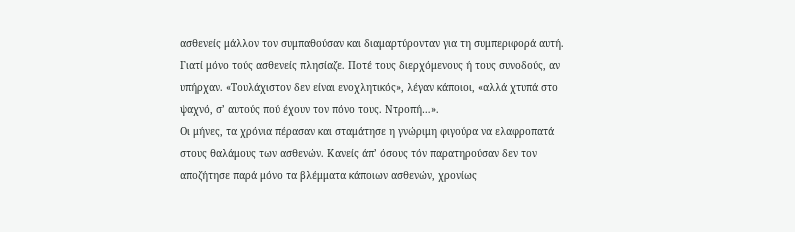ασθενείς μάλλον τον συμπαθούσαν και διαμαρτύρονταν για τη συμπεριφορά αυτή. Γιατί μόνο τούς ασθενείς πλησίαζε. Ποτέ τους διερχόμενους ή τους συνοδούς, αν υπήρχαν. «Τουλάχιστον δεν είναι ενοχλητικός», λέγαν κάποιοι, «αλλά χτυπά στο ψαχνό, σ’ αυτούς πού έχουν τον πόνο τους. Ντροπή…».
Οι μήνες, τα χρόνια πέρασαν και σταμάτησε η γνώριμη φιγούρα να ελαφροπατά στους θαλάμους των ασθενών. Κανείς άπ’ όσους τόν παρατηρούσαν δεν τον αποζήτησε παρά μόνο τα βλέμματα κάποιων ασθενών, χρονίως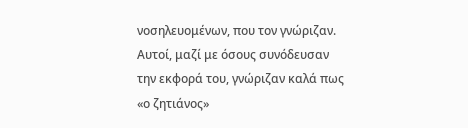νοσηλευομένων, που τον γνώριζαν. Αυτοί, μαζί με όσους συνόδευσαν την εκφορά του, γνώριζαν καλά πως «ο ζητιάνος»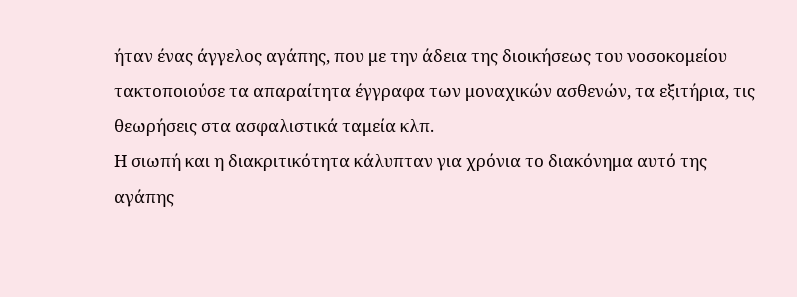ήταν ένας άγγελος αγάπης, που με την άδεια της διοικήσεως του νοσοκομείου τακτοποιούσε τα απαραίτητα έγγραφα των μοναχικών ασθενών, τα εξιτήρια, τις θεωρήσεις στα ασφαλιστικά ταμεία κλπ.
Η σιωπή και η διακριτικότητα κάλυπταν για χρόνια το διακόνημα αυτό της αγάπης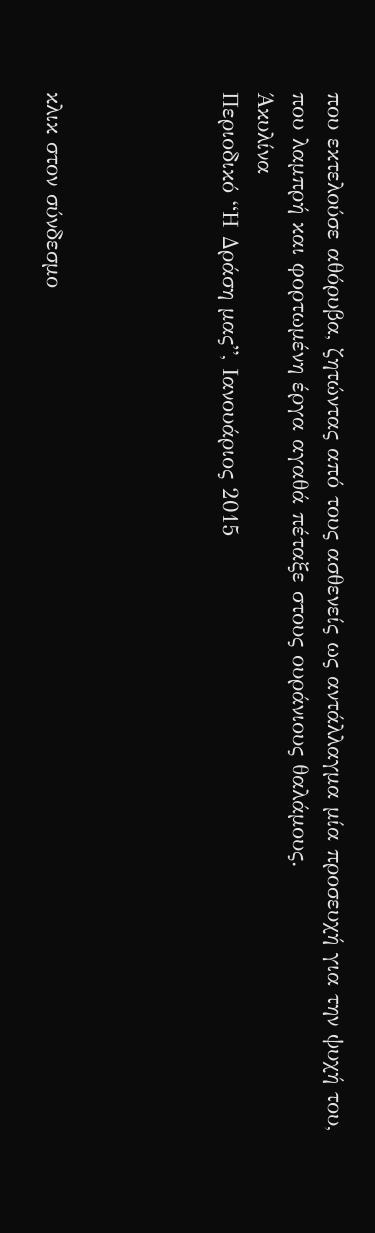που εκτελούσε αθόρυβα, ζητώντας από τους ασθενείς ως αντάλλαγμα μία προσευχή για την ψυχή του, που λαμπρή και φορτωμένη έργα αγαθά πέταξε στους ουράνιους θαλάμους.
Άκυλίνα
Περιοδικό “Η Δράση μας”, Ιανουάριος 2015




κλικ στον σύνδεσμο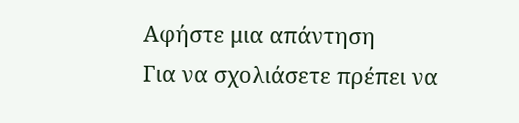Αφήστε μια απάντηση
Για να σχολιάσετε πρέπει να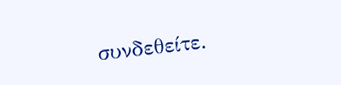συνδεθείτε.